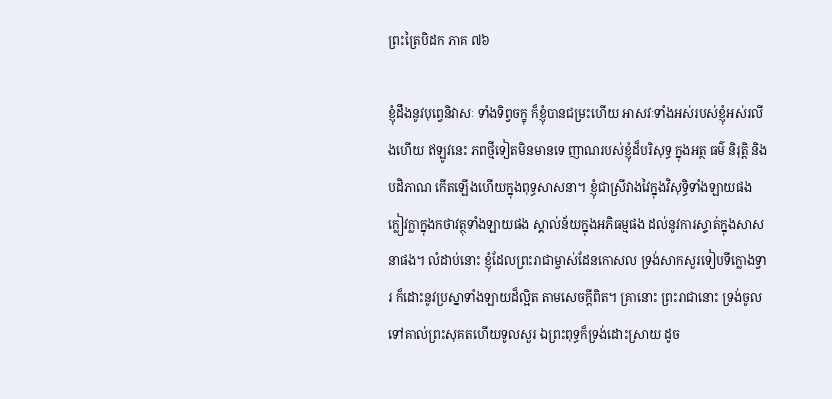ព្រះត្រៃបិដក ភាគ ៧៦

ខ្ញុំដឹងនូវបុព្វេនិវាសៈ ទាំងទិព្វចក្ខុ ក៏ខ្ញុំបានជម្រះហើយ អាសវៈទាំងអស់របស់ខ្ញុំអស់រលីងហើយ ឥឡូវនេះ ភពថ្មីទៀតមិនមានទេ ញាណរបស់ខ្ញុំដ៏បរិសុទ្ធ ក្នុងអត្ថ ធម៌ និរុត្តិ និងបដិភាណ កើតឡើងហើយក្នុងពុទ្ធសាសនា។ ខ្ញុំជាស្រីវាងវៃក្នុងវិសុទ្ធិទាំងឡាយផង ក្លៀវក្លាក្នុងកថាវត្ថុទាំងឡាយផង ស្គាល់ន័យក្នុងអភិធម្មផង ដល់នូវការស្ទាត់ក្នុងសាសនាផង។ លំដាប់នោះ ខ្ញុំដែលព្រះរាជាម្ចាស់ដែនកោសល ទ្រង់សាកសួរទៀបទីក្លោងទ្វារ ក៏ដោះនូវប្រស្នាទាំងឡាយដ៏ល្អិត តាមសេចក្ដីពិត។ គ្រានោះ ព្រះរាជានោះ ទ្រង់ចូលទៅគាល់ព្រះសុគតហើយទូលសួរ ឯព្រះពុទ្ធក៏ទ្រង់ដោះស្រាយ ដូច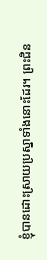ខ្ញុំបានដោះស្រាយប្រស្នាទាំងនោះដែរ។ ព្រះជិន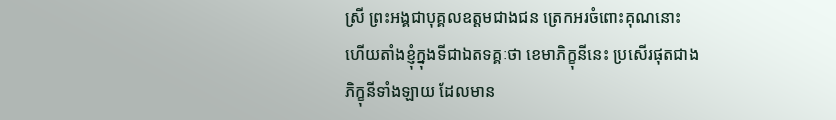ស្រី ព្រះអង្គជាបុគ្គលឧត្ដមជាងជន ត្រេកអរចំពោះគុណនោះ ហើយតាំងខ្ញុំក្នុងទីជាឯតទគ្គៈថា ខេមាភិក្ខុនីនេះ ប្រសើរផុតជាងភិក្ខុនីទាំងឡាយ ដែលមាន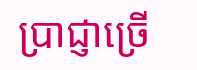ប្រាជ្ញាច្រើ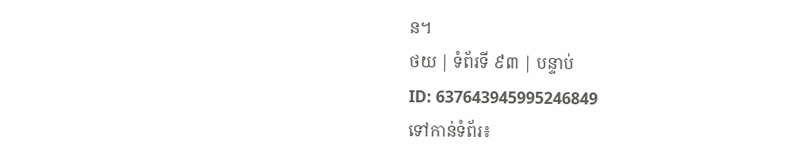ន។
ថយ | ទំព័រទី ៩៣ | បន្ទាប់
ID: 637643945995246849
ទៅកាន់ទំព័រ៖